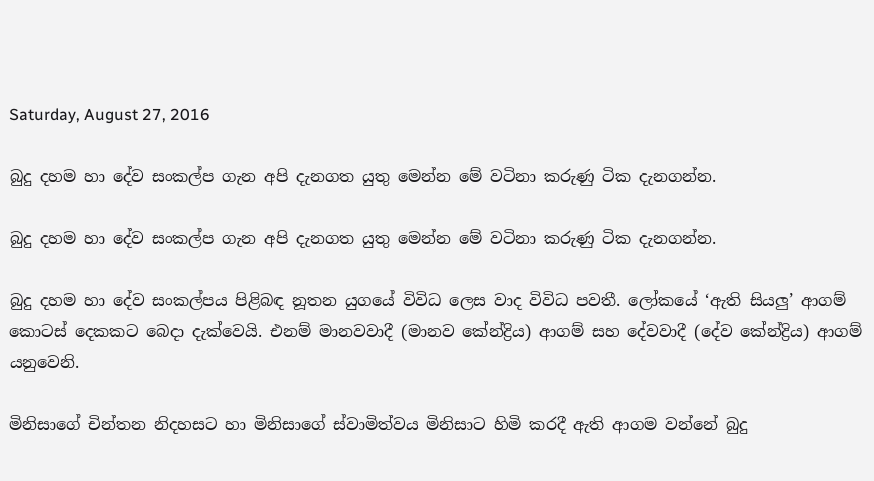Saturday, August 27, 2016

බුදු දහම හා දේව සංකල්ප ගැන අපි දැනගත යුතු මෙන්න මේ වටිනා කරුණු ටික දැනගන්න.

බුදු දහම හා දේව සංකල්ප ගැන අපි දැනගත යුතු මෙන්න මේ වටිනා කරුණු ටික දැනගන්න.

බුදු දහම හා දේව සංකල්පය පිළිබඳ නූතන යුගයේ විවිධ ලෙස වාද විවිධ පවතී. ලෝකයේ ‘ඇති සියලු’ ආගම් කොටස් දෙකකට බෙදා දැක්වෙයි. එනම් මානවවාදී (මානව කේන්ද්‍රිය) ආගම් සහ දේවවාදී (දේව කේන්ද්‍රිය) ආගම් යනුවෙනි.

මිනිසාගේ චින්තන නිදහසට හා මිනිසාගේ ස්වාමිත්වය මිනිසාට හිමි කරදී ඇති ආගම වන්නේ බුදු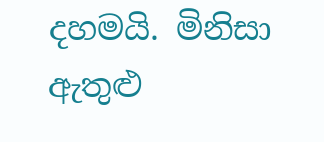දහමයි. මිනිසා ඇතුළු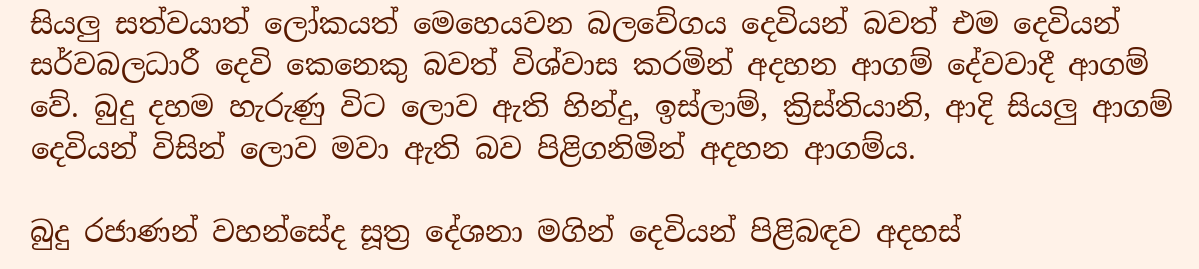සියලු සත්වයාත් ලෝකයත් මෙහෙයවන බලවේගය දෙවියන් බවත් එම දෙවියන් සර්වබලධාරී දෙවි කෙනෙකු බවත් විශ්වාස කරමින් අදහන ආගම් දේවවාදී ආගම් වේ. බුදු දහම හැරුණු විට ලොව ඇති හින්දු, ඉස්ලාම්, ක්‍රිස්තියානි, ආදි සියලු ආගම් දෙවියන් විසින් ලොව මවා ඇති බව පිළිගනිමින් අදහන ආගම්ය.

බුදු රජාණන් වහන්සේද සූත්‍ර දේශනා මගින් දෙවියන් පිළිබඳව අදහස්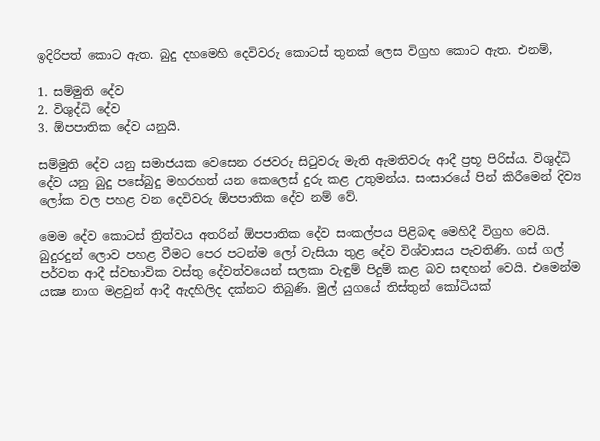ඉදිරිපත් කොට ඇත. බුදු දහමෙහි දෙවිවරු කොටස් තුනක් ලෙස විග්‍රහ කොට ඇත. එනම්,

1. සම්මුති දේව
2. විශුද්ධි දේව
3. ඕපපාතික දේව යනුයි.

සම්මුති දේව යනු සමාජයක වෙසෙන රජවරු සිටුවරු මැති ඇමතිවරු ආදී ප්‍රභූ පිරිස්ය. විශුද්ධි දේව යනු බුදු පසේබුදු මහරහත් යන කෙලෙස් දුරු කළ උතුමන්ය. සංසාරයේ පින් කිරීමෙන් දිව්‍ය ලෝක වල පහළ වන දෙවිවරු ඕපපාතික දේව නම් වේ.

මෙම දේව කොටස් ත්‍රිත්වය අතරින් ඕපපාතික දේව සංකල්පය පිළිබඳ මෙහිදී විග්‍රහ වෙයි. බුදුරදුන් ලොව පහළ වීමට පෙර පටන්ම ලෝ වැසියා තුළ දේව විශ්වාසය පැවතිණි. ගස් ගල් පර්වත ආදී ස්වභාවික වස්තු දේවත්වයෙන් සලකා වැඳුම් පිදුම් කළ බව සඳහන් වෙයි. එමෙන්ම යක්‍ෂ නාග මළවුන් ආදී ඇදහිලිද දක්නට තිබුණි. මුල් යුගයේ තිස්තුන් කෝටියක්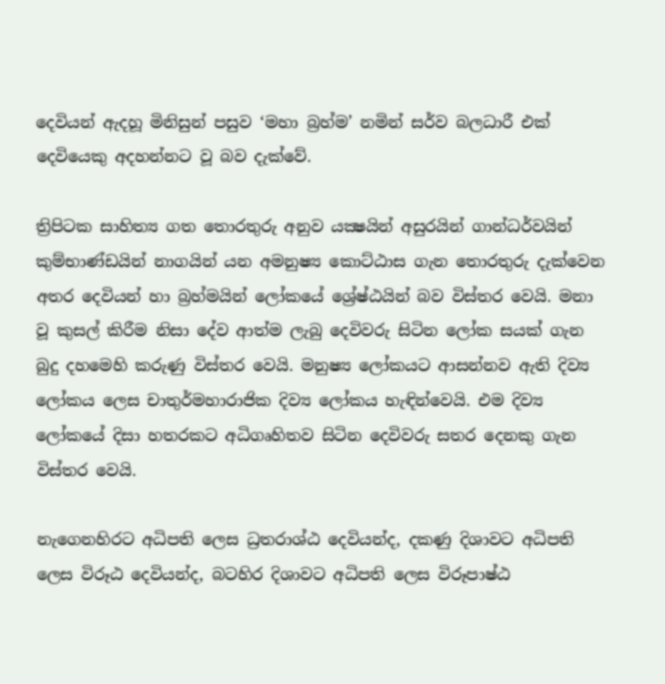දෙවියන් ඇදහූ මිනිසුන් පසුව ‘මහා බ්‍රහ්ම’ නමින් සර්ව බලධාරී එක් දෙවියෙකු අදහන්නට වූ බව දැක්වේ.

ත්‍රිපිටක සාහිත්‍ය ගත තොරතුරු අනුව යක්‍ෂයින් අසුරයින් ගාන්ධර්වයින් කුම්භාණ්ඩයින් නාගයින් යන අමනුෂ්‍ය කොට්ඨාස ගැන තොරතුරු දැක්වෙන අතර දෙවියන් හා බ්‍රහ්මයින් ලෝකයේ ශ්‍රේෂ්ඨයින් බව විස්තර වෙයි. මනා වූ කුසල් කිරීම නිසා දේව ආත්ම ලැබු දෙවිවරු සිටින ලෝක සයක් ගැන බුදු දහමෙහි කරුණු විස්තර වෙයි. මනුෂ්‍ය ලෝකයට ආසන්නව ඇති දිව්‍ය ලෝකය ලෙස චාතුර්මහාරාජික දිව්‍ය ලෝකය හැඳින්වෙයි. එම දිව්‍ය ලෝකයේ දිසා හතරකට අධිගෘහිතව සිටින දෙවිවරු සතර දෙනකු ගැන විස්තර වෙයි.

නැගෙනහිරට අධිපති ලෙස ධ්‍රතරාශ්ඨ දෙවියන්ද, දකණු දිශාවට අධිපති ලෙස විරූඨ දෙවියන්ද, බටහිර දිශාවට අධිපති ලෙස විරූපාෂ්ඨ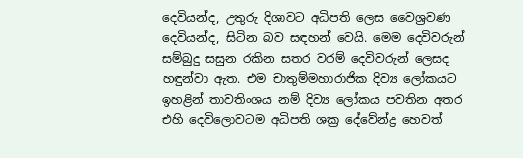දෙවියන්ද, උතුරු දිශාවට අධිපති ලෙස වෛශ්‍රවණ දෙවියන්ද, සිටින බව සඳහන් වෙයි. මෙම දෙවිවරුන් සම්බුදු සසුන රකින සතර වරම් දෙවිවරුන් ලෙසද හඳුන්වා ඇත. එම චාතුම්මහාරාජික දිව්‍ය ලෝකයට ඉහළින් තාවතිංශය නම් දිව්‍ය ලෝකය පවතින අතර එහි දෙවිලොවටම අධිපති ශක්‍ර දේවේන්ද්‍ර හෙවත්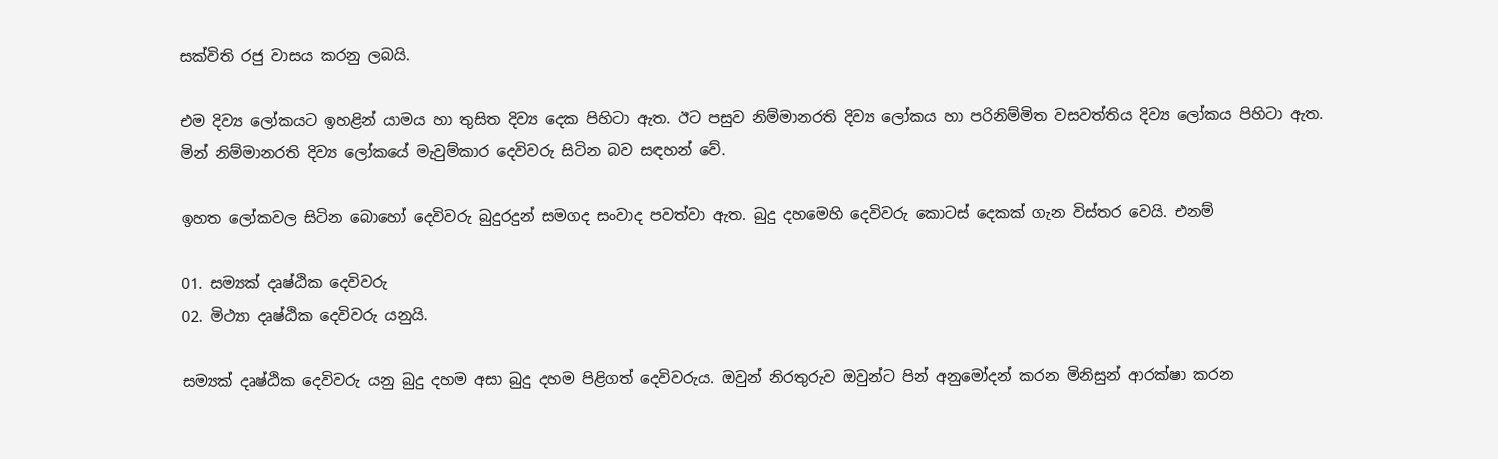සක්විති රජු වාසය කරනු ලබයි.

එම දිව්‍ය ලෝකයට ඉහළින් යාමය හා තුසිත දිව්‍ය දෙක පිහිටා ඇත. ඊට පසුව නිම්මානරති දිව්‍ය ලෝකය හා පරිනිම්මිත වසවත්තිය දිව්‍ය ලෝකය පිහිටා ඇත. මින් නිම්මානරති දිව්‍ය ලෝකයේ මැවුම්කාර දෙවිවරු සිටින බව සඳහන් වේ.

ඉහත ලෝකවල සිටින බොහෝ දෙවිවරු බුදුරදුන් සමගද සංවාද පවත්වා ඇත. බුදු දහමෙහි දෙවිවරු කොටස් දෙකක් ගැන විස්තර වෙයි. එනම්

01. සම්‍යක් දෘෂ්ඨික දෙවිවරු
02. මිථ්‍යා දෘෂ්ඨික දෙවිවරු යනුයි.

සම්‍යක් දෘෂ්ඨික දෙවිවරු යනු බුදු දහම අසා බුදු දහම පිළිගත් දෙවිවරුය. ඔවුන් නිරතුරුව ඔවුන්ට පින් අනුමෝදන් කරන මිනිසුන් ආරක්ෂා කරන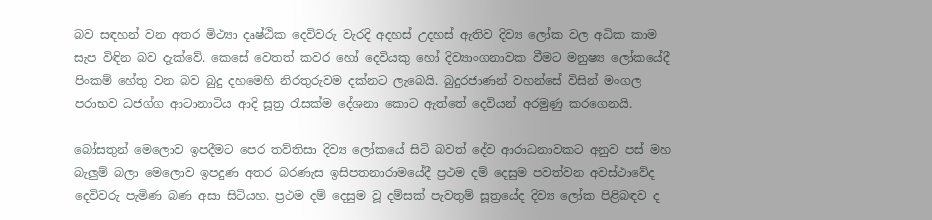බව සඳහන් වන අතර මිථ්‍යා දෘෂ්ඨික දෙවිවරු වැරදි අදහස් උදහස් ඇතිව දිව්‍ය ලෝක වල අධික කාම සැප විඳින බව දැක්වේ. කෙසේ වෙතත් කවර හෝ දෙවියකු හෝ දිව්‍යාංගනාවක වීමට මනුෂ්‍ය ලෝකයේදී පිංකම් හේතු වන බව බුදු දහමෙහි නිරතුරුවම දක්නට ලැබෙයි. බුදුරජාණන් වහන්සේ විසින් මංගල පරාභව ධජග්ග ආටානාටිය ආදි සූත්‍ර රැසක්ම දේශනා කොට ඇත්තේ දෙවියන් අරමුණු කරගෙනයි.

බෝසතුන් මෙලොව ඉපදීමට පෙර තව්තිසා දිව්‍ය ලෝකයේ සිටි බවත් දේව ආරාධනාවකට අනුව පස් මහ බැලුම් බලා මෙලොව ඉපදුණ අතර බරණැස ඉසිපතනාරාමයේදී ප්‍රථම දම් දෙසුම පවත්වන අවස්ථාවේද දෙවිවරු පැමිණ බණ අසා සිටියහ. ප්‍රථම දම් දෙසුම වූ දම්සක් පැවතුම් සූත්‍රයේද දිව්‍ය ලෝක පිළිබඳව ද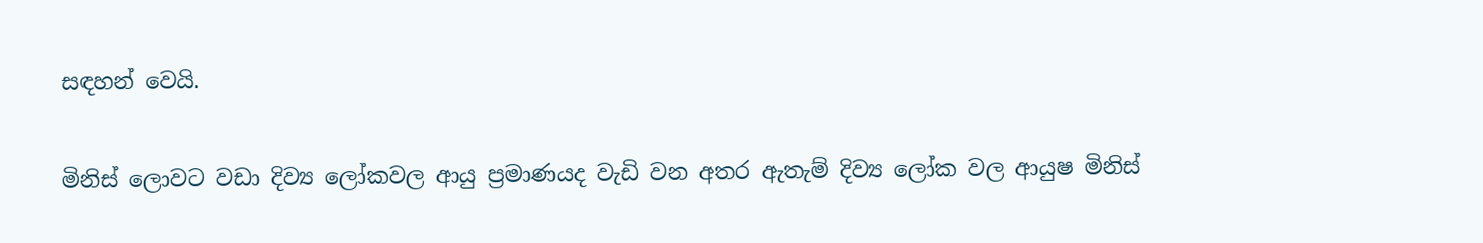සඳහන් වෙයි.

මිනිස් ලොවට වඩා දිව්‍ය ලෝකවල ආයු ප්‍රමාණයද වැඩි වන අතර ඇතැම් දිව්‍ය ලෝක වල ආයුෂ මිනිස්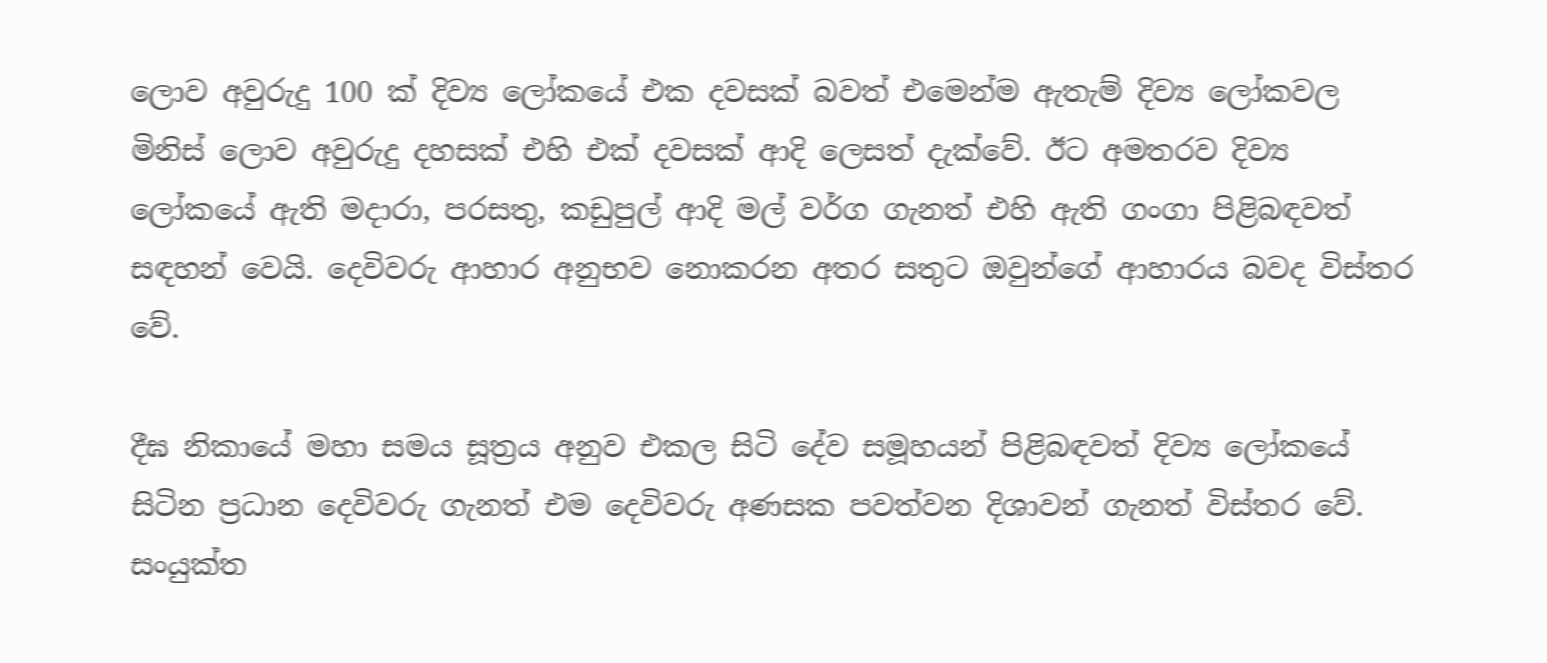ලොව අවුරුදු 100 ක් දිව්‍ය ලෝකයේ එක දවසක් බවත් එමෙන්ම ඇතැම් දිව්‍ය ලෝකවල මිනිස් ලොව අවුරුදු දහසක් එහි එක් දවසක් ආදි ලෙසත් දැක්වේ. ඊට අමතරව දිව්‍ය ලෝකයේ ඇති මදාරා, පරසතු, කඩුපුල් ආදි මල් වර්ග ගැනත් එහි ඇති ගංගා පිළිබඳවත් සඳහන් වෙයි. දෙවිවරු ආහාර අනුභව නොකරන අතර සතුට ඔවුන්ගේ ආහාරය බවද විස්තර වේ.

දීඝ නිකායේ මහා සමය සූත්‍රය අනුව එකල සිටි දේව සමූහයන් පිළිබඳවත් දිව්‍ය ලෝකයේ සිටින ප්‍රධාන දෙවිවරු ගැනත් එම දෙවිවරු අණසක පවත්වන දිශාවන් ගැනත් විස්තර වේ. සංයුක්ත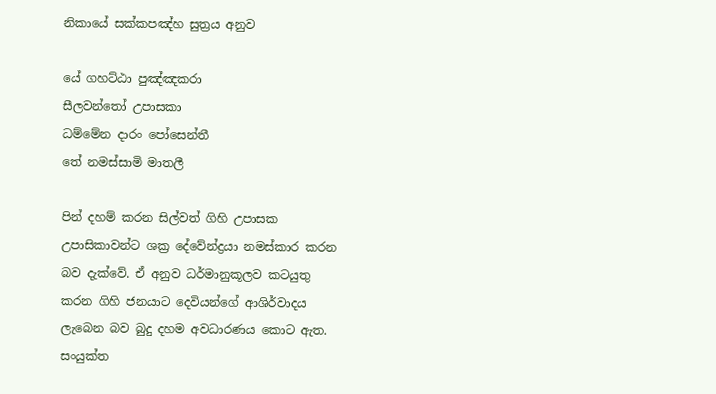නිකායේ සක්කපඤ්හ සුත්‍රය අනුව

යේ ගහට්ඨා පුඤ්ඤකරා
සීලවන්තෝ උපාසකා
ධම්මේන දාරං පෝසෙන්තී
තේ නමස්සාමි මාතලී

පින් දහම් කරන සිල්වත් ගිහි උපාසක උපාසිකාවන්ට ශක්‍ර දේවේන්ද්‍රයා නමස්කාර කරන බව දැක්වේ. ඒ අනුව ධර්මානුකූලව කටයුතු කරන ගිහි ජනයාට දෙවියන්ගේ ආශිර්වාදය ලැබෙන බව බුදු දහම අවධාරණය කොට ඇත. සංයුක්ත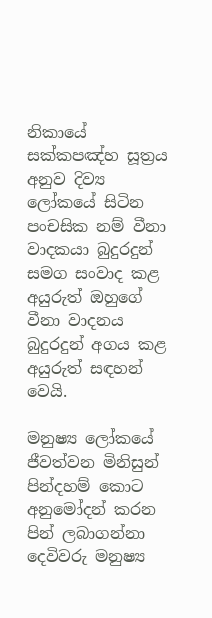නිකායේ සක්කපඤ්හ සූත්‍රය අනුව දිව්‍ය ලෝකයේ සිටින පංචසික නම් වීනා වාදකයා බුදුරදුන් සමග සංවාද කළ අයුරුත් ඔහුගේ වීනා වාදනය බුදුරදුන් අගය කළ අයුරුත් සඳහන් වෙයි.

මනුෂ්‍ය ලෝකයේ ජීවත්වන මිනිසුන් පින්දහම් කොට අනුමෝදන් කරන පින් ලබාගන්නා දෙවිවරු මනුෂ්‍ය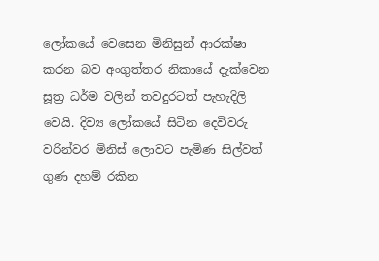ලෝකයේ වෙසෙන මිනිසුන් ආරක්ෂා කරන බව අංගුත්තර නිකායේ දැක්වෙන සූත්‍ර ධර්ම වලින් තවදුරටත් පැහැදිලි වෙයි. දිව්‍ය ලෝකයේ සිටින දෙවිවරු වරින්වර මිනිස් ලොවට පැමිණ සිල්වත් ගුණ දහම් රකින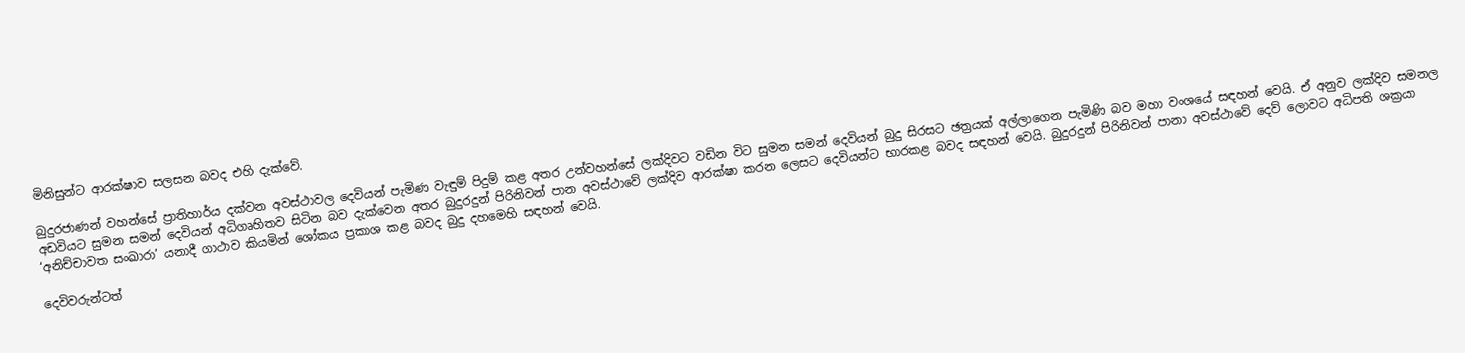මිනිසුන්ට ආරක්ෂාව සලසන බවද එහි දැක්වේ.

බුදුරජාණන් වහන්සේ ප්‍රාතිහාර්ය දක්වන අවස්ථාවල දෙවියන් පැමිණ වැඳුම් පිදුම් කළ අතර උන්වහන්සේ ලක්දිවට වඩින විට සුමන සමන් දෙවියන් බුදු සිරසට ඡත්‍රයක් අල්ලාගෙන පැමිණි බව මහා වංශයේ සඳහන් වෙයි. ඒ අනුව ලක්දිව සමනල අඩවියට සුමන සමන් දෙවියන් අධිගෘහිතව සිටින බව දැක්වෙන අතර බුදුරදුන් පිරිනිවන් පාන අවස්ථාවේ ලක්දිව ආරක්ෂා කරන ලෙසට දෙවියන්ට භාරකළ බවද සඳහන් වෙයි. බුදුරදුන් පිරිනිවන් පානා අවස්ථාවේ දෙව් ලොවට අධිපති ශක්‍රයා ‘අනිච්චාවත සංඛාරා’ යනාදී ගාථාව කියමින් ශෝකය ප්‍රකාශ කළ බවද බුදු දහමෙහි සඳහන් වෙයි.

දෙවිවරුන්ටත්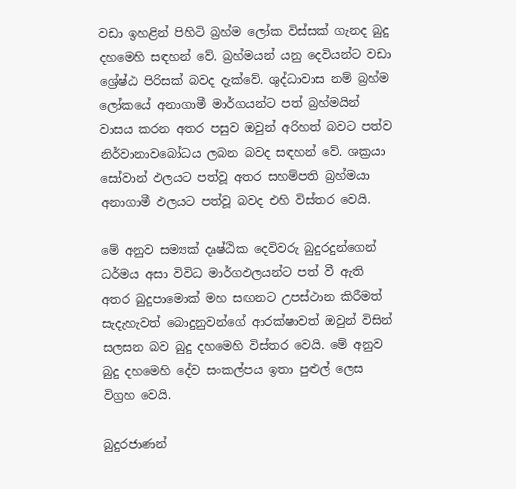වඩා ඉහළින් පිහිටි බ්‍රහ්ම ලෝක විස්සක් ගැනද බුදු දහමෙහි සඳහන් වේ. බ්‍රහ්මයන් යනු දෙවියන්ට වඩා ශ්‍රේෂ්ඨ පිරිසක් බවද දැක්වේ. ශුද්ධාවාස නම් බ්‍රහ්ම ලෝකයේ අනාගාමී මාර්ගයන්ට පත් බ්‍රහ්මයින් වාසය කරන අතර පසුව ඔවුන් අරිහත් බවට පත්ව නිර්වානාවබෝධය ලබන බවද සඳහන් වේ. ශක්‍රයා සෝවාන් ඵලයට පත්වූ අතර සහම්පති බ්‍රහ්මයා අනාගාමී ඵලයට පත්වූ බවද එහි විස්තර වෙයි.

මේ අනුව සම්‍යක් දෘෂ්ඨික දෙවිවරු බුදුරදුන්ගෙන් ධර්මය අසා විවිධ මාර්ගඵලයන්ට පත් වී ඇති අතර බුදුපාමොක් මහ සඟනට උපස්ථාන කිරීමත් සැදැහැවත් බොදුනුවන්ගේ ආරක්ෂාවත් ඔවුන් විසින් සලසන බව බුදු දහමෙහි විස්තර වෙයි. මේ අනුව බුදු දහමෙහි දේව සංකල්පය ඉතා පුළුල් ලෙස විග්‍රහ වෙයි.

බුදුරජාණන්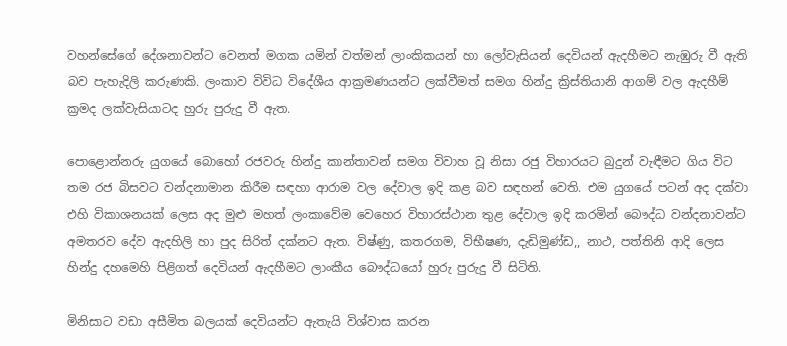වහන්සේගේ දේශනාවන්ට වෙනත් මගක යමින් වත්මන් ලාංකිකයන් හා ලෝවැසියන් දෙවියන් ඇදහීමට නැඹුරු වී ඇති බව පැහැදිලි කරුණකි. ලංකාව විවිධ විදේශීය ආක්‍රමණයන්ට ලක්වීමත් සමග හින්දු ක්‍රිස්තියානි ආගම් වල ඇදහීම් ක්‍රමද ලක්වැසියාටද හුරු පුරුදු වී ඇත.

පොළොන්නරු යුගයේ බොහෝ රජවරු හින්දු කාන්තාවන් සමග විවාහ වූ නිසා රජු විහාරයට බුදුන් වැඳීමට ගිය විට තම රජ බිසවට වන්දනාමාන කිරීම සඳහා ආරාම වල දේවාල ඉදි කළ බව සඳහන් වෙති. එම යුගයේ පටන් අද දක්වා එහි විකාශනයක් ලෙස අද මුළු මහත් ලංකාවේම වෙහෙර විහාරස්ථාන තුළ දේවාල ඉදි කරමින් බෞද්ධ වන්දනාවන්ට අමතරව දේව ඇදහිලි හා පුද සිරිත් දක්නට ඇත. විෂ්ණු, කතරගම, විභීෂණ, දැඩිමුණ්ඩ,, නාථ, පත්තිනි ආදි ලෙස හින්දු දහමෙහි පිළිගත් දෙවියන් ඇදහීමට ලාංකීය බෞද්ධයෝ හුරු පුරුදු වී සිටිති.

මිනිසාට වඩා අසීමිත බලයක් දෙවියන්ට ඇතැයි විශ්වාස කරන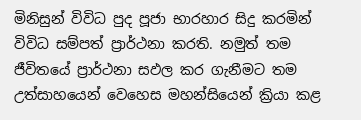මිනිසුන් විවිධ පුද පූජා භාරහාර සිදු කරමින් විවිධ සම්පත් ප්‍රාර්ථනා කරති. නමුත් තම ජීවිතයේ ප්‍රාර්ථනා සඵල කර ගැනීමට තම උත්සාහයෙන් වෙහෙස මහන්සියෙන් ක්‍රියා කළ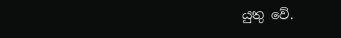යුතු වේ.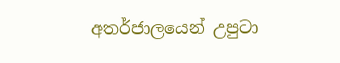අතර්ජාලයෙන් උපුටා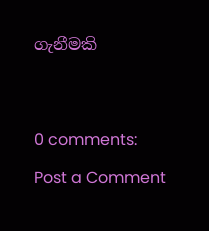ගැනීමකි




0 comments:

Post a Comment